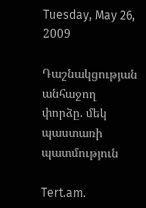Tuesday, May 26, 2009

Դաշնակցության անհաջող փորձը. մեկ պաստառի պատմություն

Tert.am.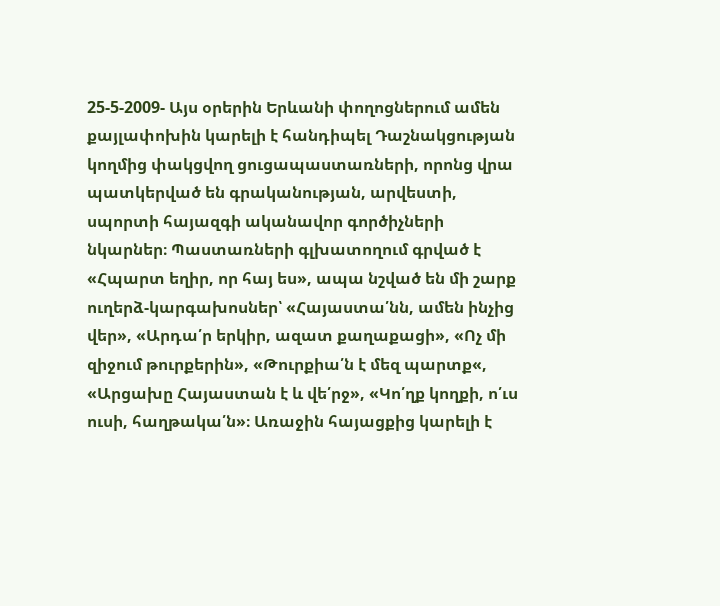25-5-2009- Այս օրերին Երևանի փողոցներում ամեն քայլափոխին կարելի է հանդիպել Դաշնակցության կողմից փակցվող ցուցապաստառների, որոնց վրա պատկերված են գրականության, արվեստի, սպորտի հայազգի ականավոր գործիչների նկարներ։ Պաստառների գլխատողում գրված է «Հպարտ եղիր, որ հայ ես», ապա նշված են մի շարք ուղերձ-կարգախոսներ՝ «Հայաստա՛նն, ամեն ինչից վեր», «Արդա՛ր երկիր, ազատ քաղաքացի», «Ոչ մի զիջում թուրքերին», «Թուրքիա՛ն է մեզ պարտք«, «Արցախը Հայաստան է և վե՛րջ», «Կո՛ղք կողքի, ո՛ւս ուսի, հաղթակա՛ն»։ Առաջին հայացքից կարելի է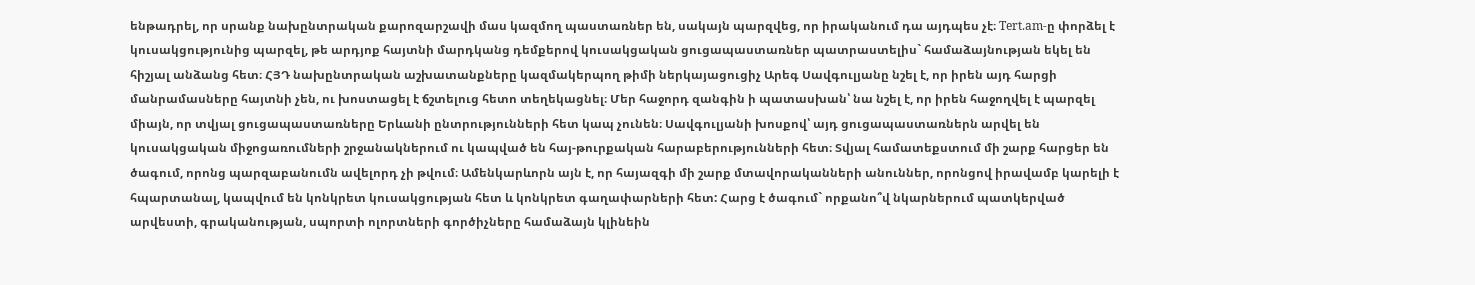ենթադրել, որ սրանք նախընտրական քարոզարշավի մաս կազմող պաստառներ են, սակայն պարզվեց, որ իրականում դա այդպես չէ։ Tert.am-ը փորձել է կուսակցությունից պարզել, թե արդյոք հայտնի մարդկանց դեմքերով կուսակցական ցուցապաստառներ պատրաստելիս` համաձայնության եկել են հիշյալ անձանց հետ։ ՀՅԴ նախընտրական աշխատանքները կազմակերպող թիմի ներկայացուցիչ Արեգ Սավգուլյանը նշել է, որ իրեն այդ հարցի մանրամասները հայտնի չեն, ու խոստացել է ճշտելուց հետո տեղեկացնել։ Մեր հաջորդ զանգին ի պատասխան՝ նա նշել է, որ իրեն հաջողվել է պարզել միայն, որ տվյալ ցուցապաստառները Երևանի ընտրությունների հետ կապ չունեն։ Սավգուլյանի խոսքով՝ այդ ցուցապաստառներն արվել են կուսակցական միջոցառումների շրջանակներում ու կապված են հայ-թուրքական հարաբերությունների հետ։ Տվյալ համատեքստում մի շարք հարցեր են ծագում, որոնց պարզաբանումն ավելորդ չի թվում։ Ամենկարևորն այն է, որ հայազգի մի շարք մտավորականների անուններ, որոնցով իրավամբ կարելի է հպարտանալ, կապվում են կոնկրետ կուսակցության հետ և կոնկրետ գաղափարների հետ: Հարց է ծագում` որքանո՞վ նկարներում պատկերված արվեստի, գրականության, սպորտի ոլորտների գործիչները համաձայն կլինեին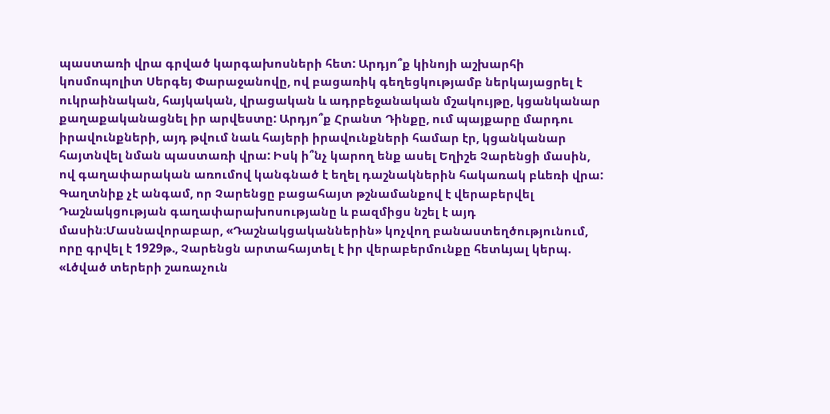պաստառի վրա գրված կարգախոսների հետ: Արդյո՞ք կինոյի աշխարհի կոսմոպոլիտ Սերգեյ Փարաջանովը, ով բացառիկ գեղեցկությամբ ներկայացրել է ուկրաինական, հայկական, վրացական և ադրբեջանական մշակույթը, կցանկանար քաղաքականացնել իր արվեստը: Արդյո՞ք Հրանտ Դինքը, ում պայքարը մարդու իրավունքների, այդ թվում նաև հայերի իրավունքների համար էր, կցանկանար հայտնվել նման պաստառի վրա: Իսկ ի՞նչ կարող ենք ասել Եղիշե Չարենցի մասին, ով գաղափարական առումով կանգնած է եղել դաշնակներին հակառակ բևեռի վրա: Գաղտնիք չէ անգամ, որ Չարենցը բացահայտ թշնամանքով է վերաբերվել Դաշնակցության գաղափարախոսությանը և բազմիցս նշել է այդ մասին։Մասնավորաբար, «Դաշնակցականներին» կոչվող բանաստեղծությունում, որը գրվել է 1929թ., Չարենցն արտահայտել է իր վերաբերմունքը հետևյալ կերպ. «Լծված տերերի շառաչուն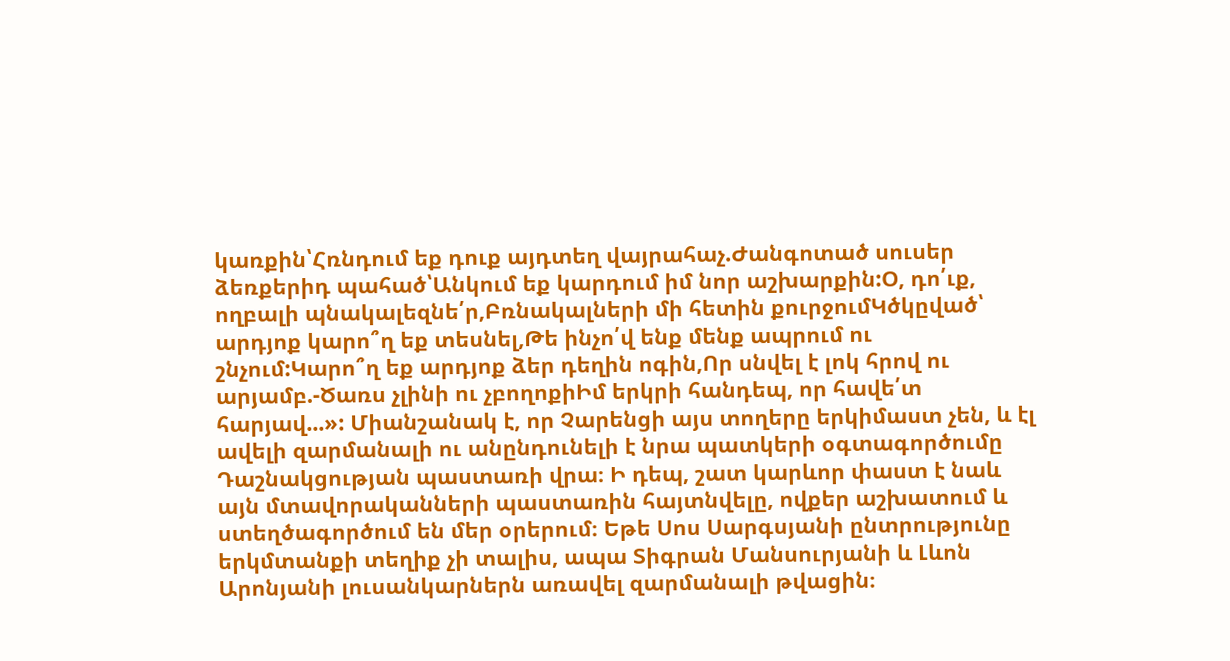կառքին՝Հռնդում եք դուք այդտեղ վայրահաչ.Ժանգոտած սուսեր ձեռքերիդ պահած՝Անկում եք կարդում իմ նոր աշխարքին:Օ, դո՛ւք, ողբալի պնակալեզնե՛ր,Բռնակալների մի հետին քուրջումԿծկըված՝ արդյոք կարո՞ղ եք տեսնել,Թե ինչո՛վ ենք մենք ապրում ու շնչում:Կարո՞ղ եք արդյոք ձեր դեղին ոգին,Որ սնվել է լոկ հրով ու արյամբ.-Ծառս չլինի ու չբողոքիԻմ երկրի հանդեպ, որ հավե՛տ հարյավ...»: Միանշանակ է, որ Չարենցի այս տողերը երկիմաստ չեն, և էլ ավելի զարմանալի ու անընդունելի է նրա պատկերի օգտագործումը Դաշնակցության պաստառի վրա։ Ի դեպ, շատ կարևոր փաստ է նաև այն մտավորականների պաստառին հայտնվելը, ովքեր աշխատում և ստեղծագործում են մեր օրերում։ Եթե Սոս Սարգսյանի ընտրությունը երկմտանքի տեղիք չի տալիս, ապա Տիգրան Մանսուրյանի և Լևոն Արոնյանի լուսանկարներն առավել զարմանալի թվացին։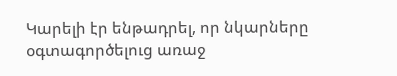Կարելի էր ենթադրել, որ նկարները օգտագործելուց առաջ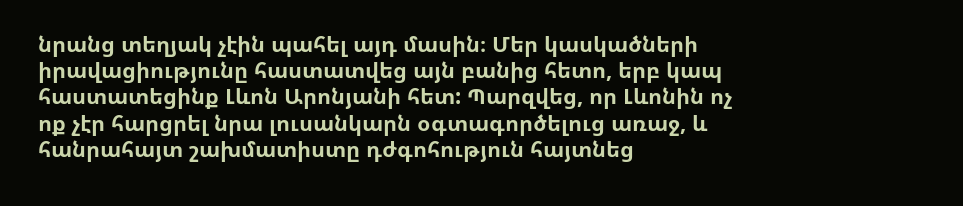նրանց տեղյակ չէին պահել այդ մասին։ Մեր կասկածների իրավացիությունը հաստատվեց այն բանից հետո, երբ կապ հաստատեցինք Լևոն Արոնյանի հետ: Պարզվեց, որ Լևոնին ոչ ոք չէր հարցրել նրա լուսանկարն օգտագործելուց առաջ, և հանրահայտ շախմատիստը դժգոհություն հայտնեց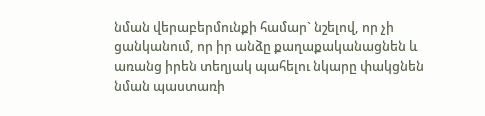նման վերաբերմունքի համար` նշելով, որ չի ցանկանում, որ իր անձը քաղաքականացնեն և առանց իրեն տեղյակ պահելու նկարը փակցնեն նման պաստառի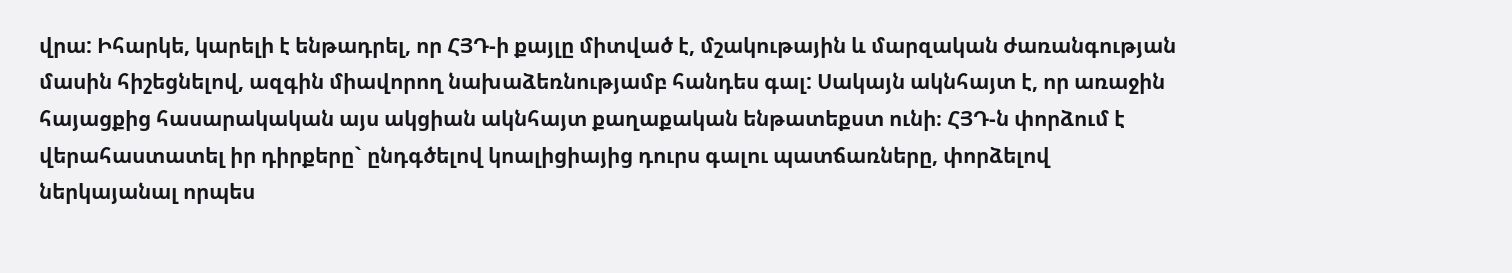վրա: Իհարկե, կարելի է ենթադրել, որ ՀՅԴ-ի քայլը միտված է, մշակութային և մարզական ժառանգության մասին հիշեցնելով, ազգին միավորող նախաձեռնությամբ հանդես գալ: Սակայն ակնհայտ է, որ առաջին հայացքից հասարակական այս ակցիան ակնհայտ քաղաքական ենթատեքստ ունի։ ՀՅԴ-ն փորձում է վերահաստատել իր դիրքերը` ընդգծելով կոալիցիայից դուրս գալու պատճառները, փորձելով ներկայանալ որպես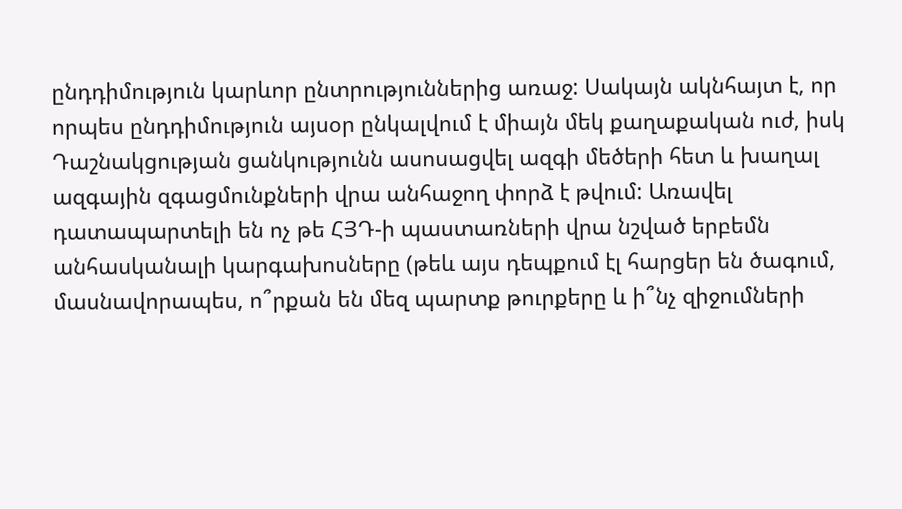ընդդիմություն կարևոր ընտրություններից առաջ: Սակայն ակնհայտ է, որ որպես ընդդիմություն այսօր ընկալվում է միայն մեկ քաղաքական ուժ, իսկ Դաշնակցության ցանկությունն ասոսացվել ազգի մեծերի հետ և խաղալ ազգային զգացմունքների վրա անհաջող փորձ է թվում: Առավել դատապարտելի են ոչ թե ՀՅԴ-ի պաստառների վրա նշված երբեմն անհասկանալի կարգախոսները (թեև այս դեպքում էլ հարցեր են ծագում, մասնավորապես, ո՞րքան են մեզ պարտք թուրքերը և ի՞նչ զիջումների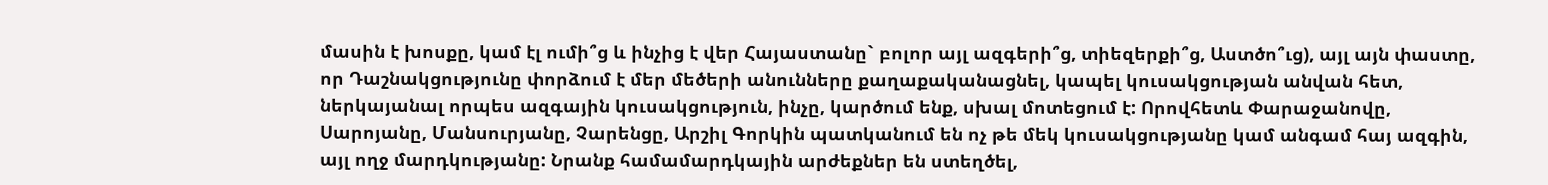մասին է խոսքը, կամ էլ ումի՞ց և ինչից է վեր Հայաստանը` բոլոր այլ ազգերի՞ց, տիեզերքի՞ց, Աստծո՞ւց), այլ այն փաստը, որ Դաշնակցությունը փորձում է մեր մեծերի անունները քաղաքականացնել, կապել կուսակցության անվան հետ, ներկայանալ որպես ազգային կուսակցություն, ինչը, կարծում ենք, սխալ մոտեցում է: Որովհետև Փարաջանովը, Սարոյանը, Մանսուրյանը, Չարենցը, Արշիլ Գորկին պատկանում են ոչ թե մեկ կուսակցությանը կամ անգամ հայ ազգին, այլ ողջ մարդկությանը: Նրանք համամարդկային արժեքներ են ստեղծել,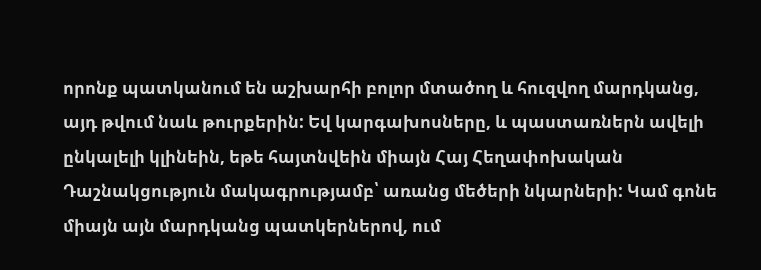որոնք պատկանում են աշխարհի բոլոր մտածող և հուզվող մարդկանց, այդ թվում նաև թուրքերին: Եվ կարգախոսները, և պաստառներն ավելի ընկալելի կլինեին, եթե հայտնվեին միայն Հայ Հեղափոխական Դաշնակցություն մակագրությամբ՝ առանց մեծերի նկարների: Կամ գոնե միայն այն մարդկանց պատկերներով, ում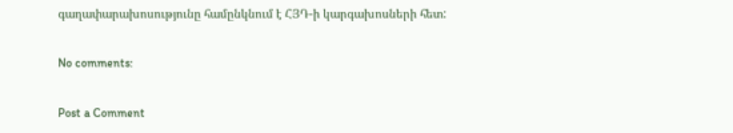գաղափարախոսությունը համընկնում է ՀՅԴ-ի կարգախոսների հետ:

No comments:

Post a Comment